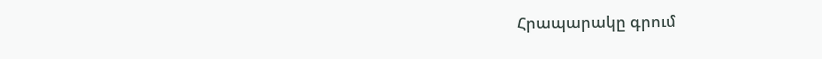Հրապարակը գրում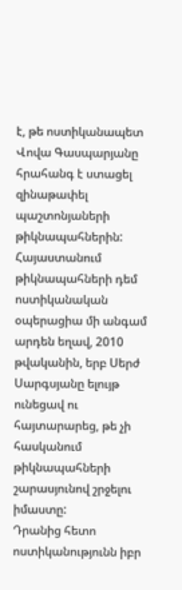է, թե ոստիկանապետ Վովա Գասպարյանը հրահանգ է ստացել զինաթափել պաշտոնյաների թիկնապահներին:
Հայաստանում թիկնապահների դեմ ոստիկանական օպերացիա մի անգամ արդեն եղավ, 2010 թվականին, երբ Սերժ Սարգսյանը ելույթ ունեցավ ու հայտարարեց, թե չի հասկանում թիկնապահների շարասյունով շրջելու իմաստը:
Դրանից հետո ոստիկանությունն իբր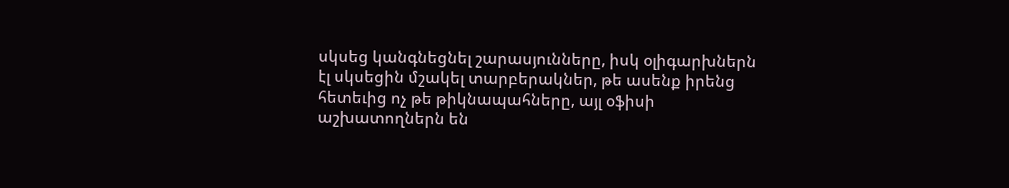սկսեց կանգնեցնել շարասյունները, իսկ օլիգարխներն էլ սկսեցին մշակել տարբերակներ, թե ասենք իրենց հետեւից ոչ թե թիկնապահները, այլ օֆիսի աշխատողներն են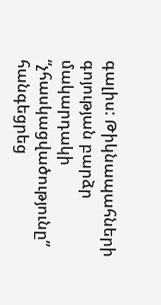գալիս: Թիկնապահների գոյության բարձր մակարդակի “չհասկացվածությունը” հանգեցրեց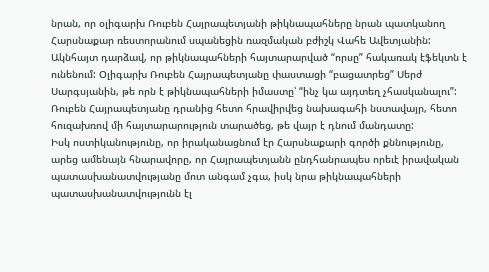նրան, որ օլիգարխ Ռուբեն Հայրապետյանի թիկնապահները նրան պատկանող Հարսնաքար ռեստորանում սպանեցին ռազմական բժիշկ Վահե Ավետյանին:
Ակնհայտ դարձավ, որ թիկնապահների հայտարարված “որսը” հակառակ էֆեկտն է ունենում: Օլիգարխ Ռուբեն Հայրապետյանը փաստացի “բացատրեց” Սերժ Սարգսյանին, թե որն է թիկնապահների իմաստը՝ “ինչ կա այդտեղ չհասկանալու”:
Ռուբեն Հայրապետյանը դրանից հետո հրավիրվեց նախագահի նստավայր, հետո հուզախռով մի հայտարարություն տարածեց, թե վայր է դնում մանդատը:
Իսկ ոստիկանությունը, որ իրականացնում էր Հարսնաքարի գործի քննությունը, արեց ամենայն հնարավորը, որ Հայրապետյանն ընդհանրապես որեւէ իրավական պատասխանատվությանը մոտ անգամ չգա, իսկ նրա թիկնապահների պատասխանատվությունն էլ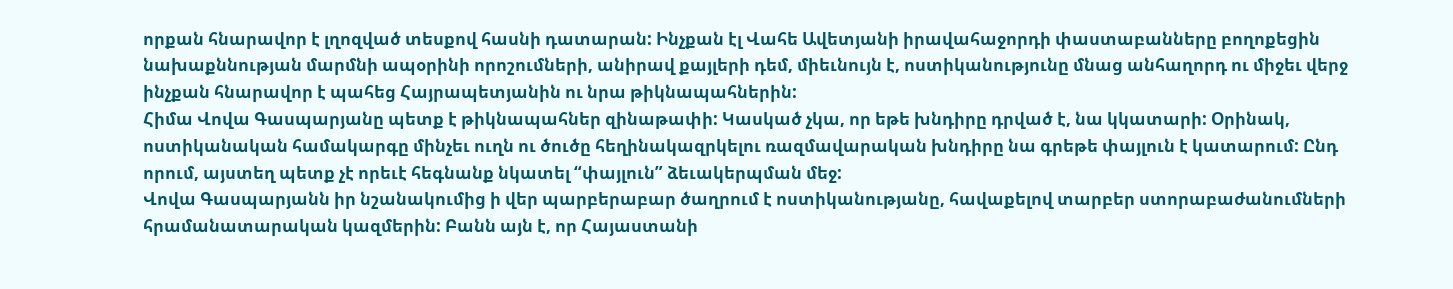որքան հնարավոր է լղոզված տեսքով հասնի դատարան: Ինչքան էլ Վահե Ավետյանի իրավահաջորդի փաստաբանները բողոքեցին նախաքննության մարմնի ապօրինի որոշումների, անիրավ քայլերի դեմ, միեւնույն է, ոստիկանությունը մնաց անհաղորդ ու միջեւ վերջ ինչքան հնարավոր է պահեց Հայրապետյանին ու նրա թիկնապահներին:
Հիմա Վովա Գասպարյանը պետք է թիկնապահներ զինաթափի: Կասկած չկա, որ եթե խնդիրը դրված է, նա կկատարի: Օրինակ, ոստիկանական համակարգը մինչեւ ուղն ու ծուծը հեղինակազրկելու ռազմավարական խնդիրը նա գրեթե փայլուն է կատարում: Ընդ որում, այստեղ պետք չէ որեւէ հեգնանք նկատել “փայլուն” ձեւակերպման մեջ:
Վովա Գասպարյանն իր նշանակումից ի վեր պարբերաբար ծաղրում է ոստիկանությանը, հավաքելով տարբեր ստորաբաժանումների հրամանատարական կազմերին: Բանն այն է, որ Հայաստանի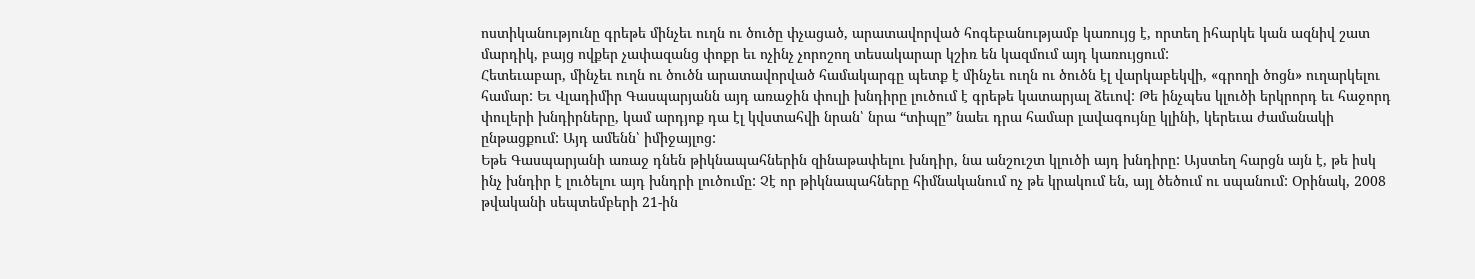ոստիկանությունը գրեթե մինչեւ ուղն ու ծուծը փչացած, արատավորված հոգեբանությամբ կառույց է, որտեղ իհարկե կան ազնիվ շատ մարդիկ, բայց ովքեր չափազանց փոքր եւ ոչինչ չորոշող տեսակարար կշիռ են կազմում այդ կառույցում:
Հետեւաբար, մինչեւ ուղն ու ծուծն արատավորված համակարգը պետք է մինչեւ ուղն ու ծուծն էլ վարկաբեկվի, «գրողի ծոցն» ուղարկելու համար: Եւ Վլադիմիր Գասպարյանն այդ առաջին փուլի խնդիրը լուծում է գրեթե կատարյալ ձեւով: Թե ինչպես կլուծի երկրորդ եւ հաջորդ փուլերի խնդիրները, կամ արդյոք դա էլ կվստահվի նրան՝ նրա “տիպը” նաեւ դրա համար լավագույնը կլինի, կերեւա ժամանակի ընթացքում: Այդ ամենն՝ իմիջայլոց:
Եթե Գասպարյանի առաջ դնեն թիկնապահներին զինաթափելու խնդիր, նա անշուշտ կլուծի այդ խնդիրը: Այստեղ հարցն այն է, թե իսկ ինչ խնդիր է լուծելու այդ խնդրի լուծումը: Չէ որ թիկնապահները հիմնականում ոչ թե կրակում են, այլ ծեծում ու սպանում: Օրինակ, 2008 թվականի սեպտեմբերի 21-ին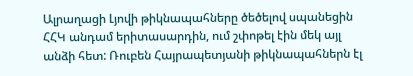Ալրաղացի Լյովի թիկնապահները ծեծելով սպանեցին ՀՀԿ անդամ երիտասարդին, ում շփոթել էին մեկ այլ անձի հետ: Ռուբեն Հայրապետյանի թիկնապահներն էլ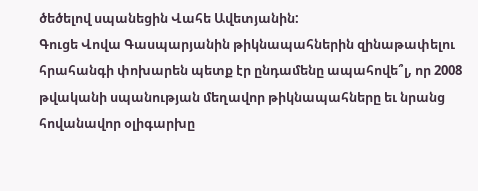ծեծելով սպանեցին Վահե Ավետյանին:
Գուցե Վովա Գասպարյանին թիկնապահներին զինաթափելու հրահանգի փոխարեն պետք էր ընդամենը ապահովե՞լ, որ 2008 թվականի սպանության մեղավոր թիկնապահները եւ նրանց հովանավոր օլիգարխը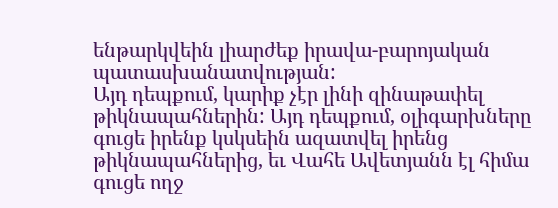ենթարկվեին լիարժեք իրավա-բարոյական պատասխանատվության:
Այդ դեպքում, կարիք չէր լինի զինաթափել թիկնապահներին: Այդ դեպքում, օլիգարխները գուցե իրենք կսկսեին ազատվել իրենց թիկնապահներից, եւ Վահե Ավետյանն էլ հիմա գուցե ողջ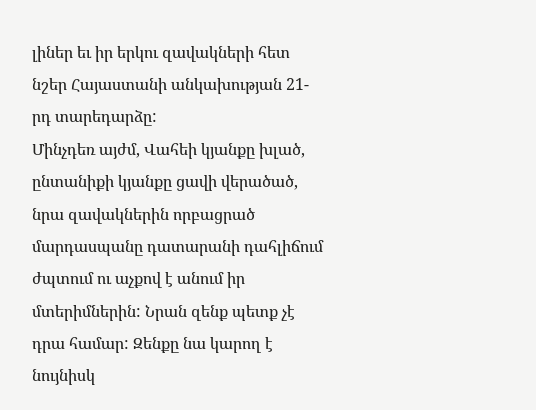լիներ եւ իր երկու զավակների հետ նշեր Հայաստանի անկախության 21-րդ տարեդարձը:
Մինչդեռ այժմ, Վահեի կյանքը խլած, ընտանիքի կյանքը ցավի վերածած, նրա զավակներին որբացրած մարդասպանը դատարանի դահլիճում ժպտում ու աչքով է անում իր մտերիմներին: Նրան զենք պետք չէ դրա համար: Զենքը նա կարող է նույնիսկ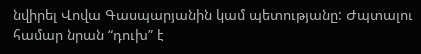նվիրել Վովա Գասպարյանին կամ պետությանը: Ժպտալու համար նրան “դուխ” է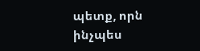պետք, որն ինչպես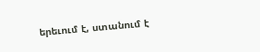երեւում է, ստանում է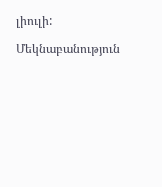լիուլի:

Մեկնաբանություն